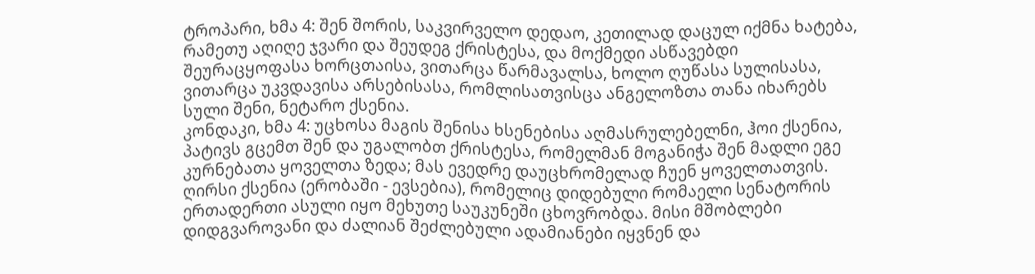ტროპარი, ხმა 4: შენ შორის, საკვირველო დედაო, კეთილად დაცულ იქმნა ხატება, რამეთუ აღიღე ჯვარი და შეუდეგ ქრისტესა, და მოქმედი ასწავებდი შეურაცყოფასა ხორცთაისა, ვითარცა წარმავალსა, ხოლო ღუწასა სულისასა, ვითარცა უკვდავისა არსებისასა, რომლისათვისცა ანგელოზთა თანა იხარებს სული შენი, ნეტარო ქსენია.
კონდაკი, ხმა 4: უცხოსა მაგის შენისა ხსენებისა აღმასრულებელნი, ჰოი ქსენია, პატივს გცემთ შენ და უგალობთ ქრისტესა, რომელმან მოგანიჭა შენ მადლი ეგე კურნებათა ყოველთა ზედა; მას ევედრე დაუცხრომელად ჩუენ ყოველთათვის.
ღირსი ქსენია (ერობაში - ევსებია), რომელიც დიდებული რომაელი სენატორის ერთადერთი ასული იყო მეხუთე საუკუნეში ცხოვრობდა. მისი მშობლები დიდგვაროვანი და ძალიან შეძლებული ადამიანები იყვნენ და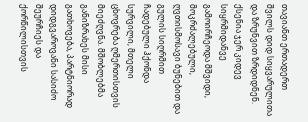თავიანთ ერთადერთ შვილს დიდ სიყვარულითა და ზრუნვით ზრდიდნენ. ქსენია ჯერ კიდევ სიყრმიდანვე გამოირჩეოდა მშვიდი, მოკრძალებული, ღვთისმოსავი ბუნებით და გულის სიღრმით ჩადებული ჰქონდა სურვილი, მთელი ცხოვრება ღმერთისთვის მიეძღვნა. მშობლებმა განიზრახეს მისი გათხოვება, პარტნიორად დიდგვაროვანი სასიძო შეურჩიეს და ქორწილისთვის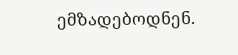ემზადებოდნენ.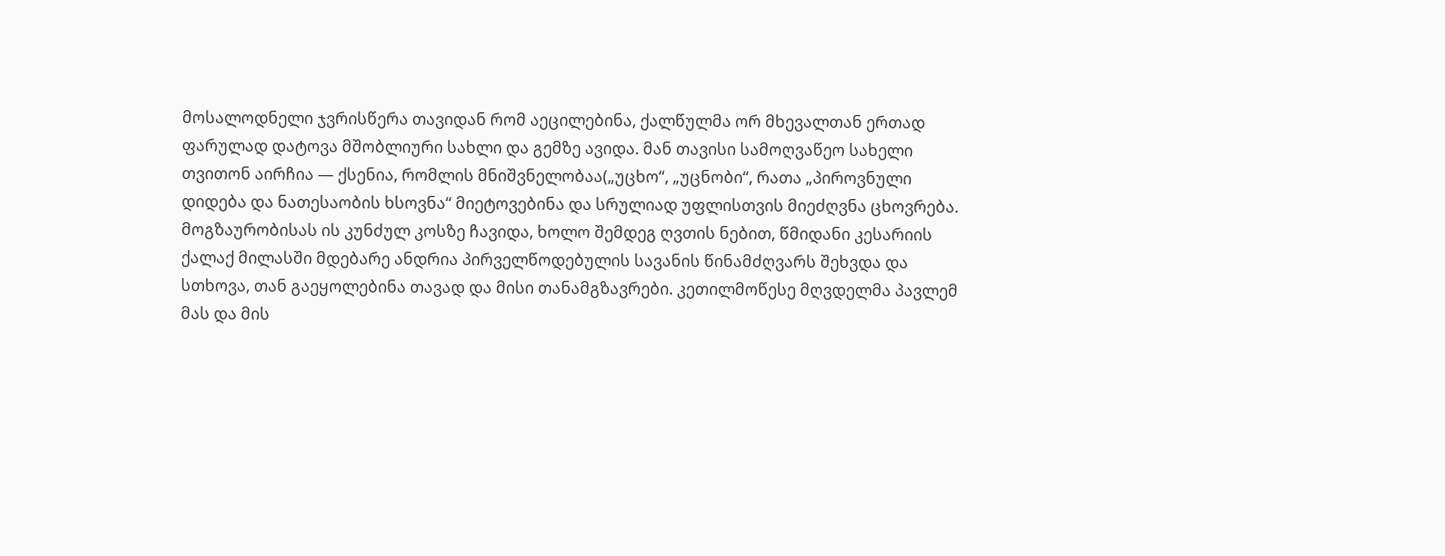მოსალოდნელი ჯვრისწერა თავიდან რომ აეცილებინა, ქალწულმა ორ მხევალთან ერთად ფარულად დატოვა მშობლიური სახლი და გემზე ავიდა. მან თავისი სამოღვაწეო სახელი თვითონ აირჩია — ქსენია, რომლის მნიშვნელობაა(„უცხო“, „უცნობი“, რათა „პიროვნული დიდება და ნათესაობის ხსოვნა“ მიეტოვებინა და სრულიად უფლისთვის მიეძღვნა ცხოვრება.
მოგზაურობისას ის კუნძულ კოსზე ჩავიდა, ხოლო შემდეგ ღვთის ნებით, წმიდანი კესარიის ქალაქ მილასში მდებარე ანდრია პირველწოდებულის სავანის წინამძღვარს შეხვდა და სთხოვა, თან გაეყოლებინა თავად და მისი თანამგზავრები. კეთილმოწესე მღვდელმა პავლემ მას და მის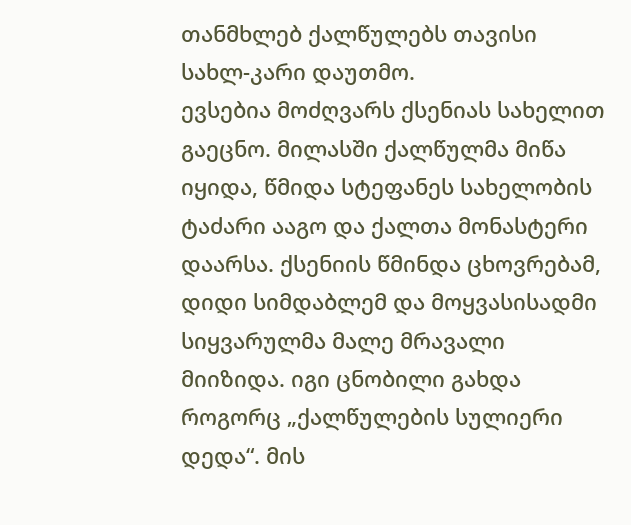თანმხლებ ქალწულებს თავისი სახლ-კარი დაუთმო.
ევსებია მოძღვარს ქსენიას სახელით გაეცნო. მილასში ქალწულმა მიწა იყიდა, წმიდა სტეფანეს სახელობის ტაძარი ააგო და ქალთა მონასტერი დაარსა. ქსენიის წმინდა ცხოვრებამ, დიდი სიმდაბლემ და მოყვასისადმი სიყვარულმა მალე მრავალი მიიზიდა. იგი ცნობილი გახდა როგორც „ქალწულების სულიერი დედა“. მის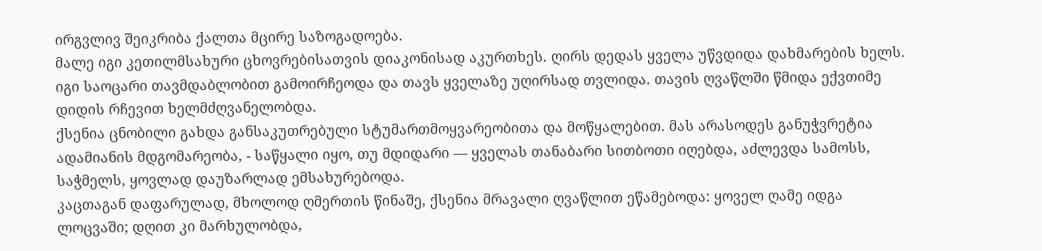ირგვლივ შეიკრიბა ქალთა მცირე საზოგადოება.
მალე იგი კეთილმსახური ცხოვრებისათვის დიაკონისად აკურთხეს. ღირს დედას ყველა უწვდიდა დახმარების ხელს. იგი საოცარი თავმდაბლობით გამოირჩეოდა და თავს ყველაზე უღირსად თვლიდა. თავის ღვაწლში წმიდა ექვთიმე დიდის რჩევით ხელმძღვანელობდა.
ქსენია ცნობილი გახდა განსაკუთრებული სტუმართმოყვარეობითა და მოწყალებით. მას არასოდეს განუჭვრეტია ადამიანის მდგომარეობა, - საწყალი იყო, თუ მდიდარი — ყველას თანაბარი სითბოთი იღებდა, აძლევდა სამოსს, საჭმელს, ყოვლად დაუზარლად ემსახურებოდა.
კაცთაგან დაფარულად, მხოლოდ ღმერთის წინაშე, ქსენია მრავალი ღვაწლით ეწამებოდა: ყოველ ღამე იდგა ლოცვაში; დღით კი მარხულობდა,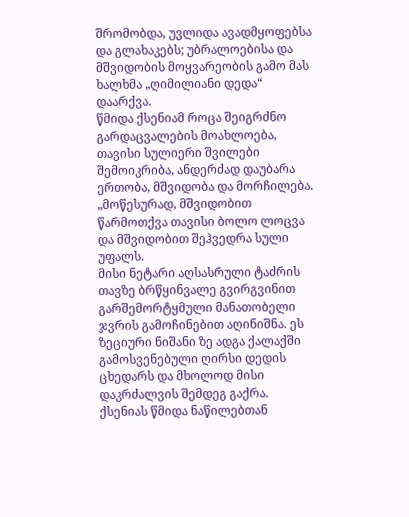შრომობდა, უვლიდა ავადმყოფებსა და გლახაკებს; უბრალოებისა და მშვიდობის მოყვარეობის გამო მას ხალხმა „ღიმილიანი დედა“ დაარქვა.
წმიდა ქსენიამ როცა შეიგრძნო გარდაცვალების მოახლოება, თავისი სულიერი შვილები შემოიკრიბა, ანდერძად დაუბარა ერთობა, მშვიდობა და მორჩილება. „მოწესურად, მშვიდობით წარმოთქვა თავისი ბოლო ლოცვა და მშვიდობით შეჰვედრა სული უფალს.
მისი ნეტარი აღსასრული ტაძრის თავზე ბრწყინვალე გვირგვინით გარშემორტყმული მანათობელი ჯვრის გამოჩინებით აღინიშნა. ეს ზეციური ნიშანი ზე ადგა ქალაქში გამოსვენებული ღირსი დედის ცხედარს და მხოლოდ მისი დაკრძალვის შემდეგ გაქრა. ქსენიას წმიდა ნაწილებთან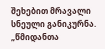შეხებით მრავალი სნეული განიკურნა.
„წმიდანთა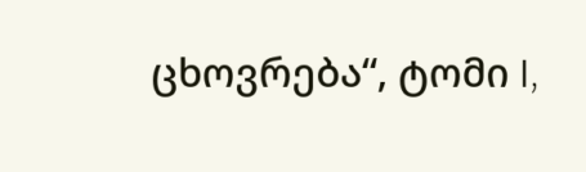ცხოვრება“, ტომი I,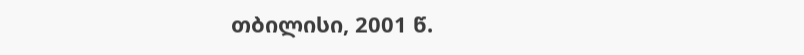თბილისი, 2001 წ.